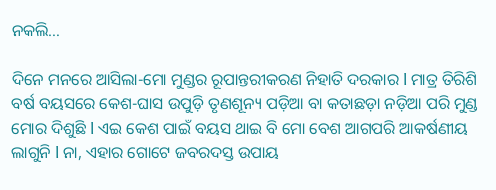ନକଲି…

ଦିନେ ମନରେ ଆସିଲା-ମୋ ମୁଣ୍ଡର ରୂପାନ୍ତରୀକରଣ ନିହାତି ଦରକାର l ମାତ୍ର ତିରିଶି ବର୍ଷ ବୟସରେ କେଶ-ଘାସ ଉପୁଡ଼ି ତୃଣଶୂନ୍ୟ ପଡ଼ିଆ ବା କତାଛଡ଼ା ନଡ଼ିଆ ପରି ମୁଣ୍ଡ ମୋର ଦିଶୁଛି l ଏଇ କେଶ ପାଇଁ ବୟସ ଥାଇ ବି ମୋ ବେଶ ଆଗପରି ଆକର୍ଷଣୀୟ ଲାଗୁନି l ନା, ଏହାର ଗୋଟେ ଜବରଦସ୍ତ ଉପାୟ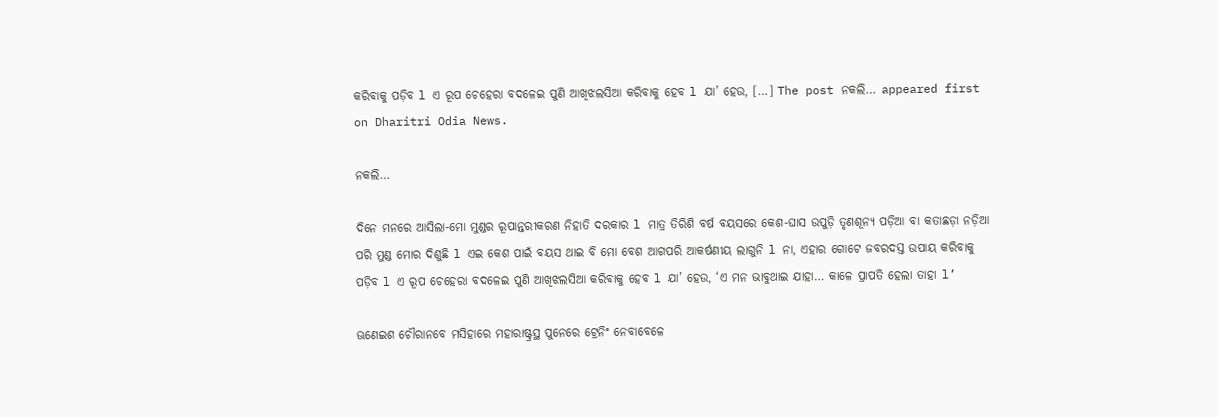କରିବାକୁ ପଡ଼ିବ l ଏ ରୂପ ଚେହେରା ବଦଳେଇ ପୁଣି ଆଖିଝଲସିଆ କରିବାକୁ ହେବ l ଯା’ ହେଉ, […] The post ନକଲି… appeared first on Dharitri Odia News.

ନକଲି…

ଦିନେ ମନରେ ଆସିଲା-ମୋ ମୁଣ୍ଡର ରୂପାନ୍ତରୀକରଣ ନିହାତି ଦରକାର l ମାତ୍ର ତିରିଶି ବର୍ଷ ବୟସରେ କେଶ-ଘାସ ଉପୁଡ଼ି ତୃଣଶୂନ୍ୟ ପଡ଼ିଆ ବା କତାଛଡ଼ା ନଡ଼ିଆ ପରି ମୁଣ୍ଡ ମୋର ଦିଶୁଛି l ଏଇ କେଶ ପାଇଁ ବୟସ ଥାଇ ବି ମୋ ବେଶ ଆଗପରି ଆକର୍ଷଣୀୟ ଲାଗୁନି l ନା, ଏହାର ଗୋଟେ ଜବରଦସ୍ତ ଉପାୟ କରିବାକୁ ପଡ଼ିବ l ଏ ରୂପ ଚେହେରା ବଦଳେଇ ପୁଣି ଆଖିଝଲସିଆ କରିବାକୁ ହେବ l ଯା’ ହେଉ, ‘ଏ ମନ ଭାବୁଥାଇ ଯାହା… କାଳେ ପ୍ରାପତି ହେଲା ତାହା l’

ଊଣେଇଶ ଚୌରାନବେ ମସିହାରେ ମହାରାଷ୍ଟ୍ରସ୍ଥ ପୁନେରେ ଟ୍ରେନିଂ ନେବାବେଳେ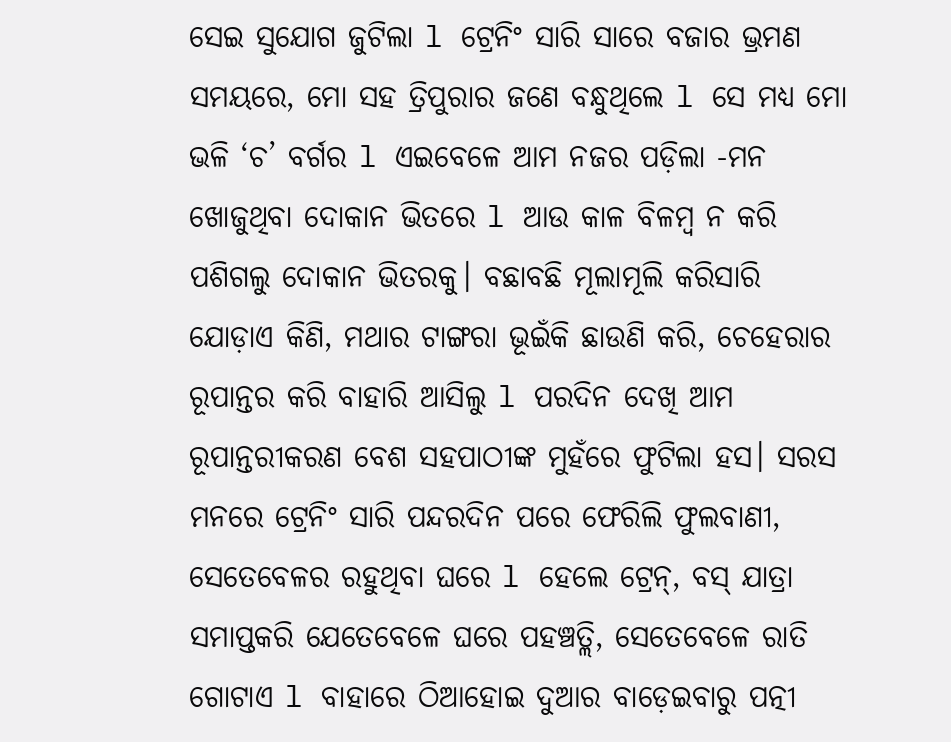ସେଇ ସୁଯୋଗ ଜୁଟିଲା l ଟ୍ରେନିଂ ସାରି ସାରେ ବଜାର ଭ୍ରମଣ ସମୟରେ, ମୋ ସହ ତ୍ରିପୁରାର ଜଣେ ବନ୍ଧୁଥିଲେ l ସେ ମଧ୍ୟ ମୋ ଭଳି ‘ଚ’ ବର୍ଗର l ଏଇବେଳେ ଆମ ନଜର ପଡ଼ିଲା -ମନ ଖୋଜୁଥିବା ଦୋକାନ ଭିତରେ l ଆଉ କାଳ ବିଳମ୍ବ ନ କରି ପଶିଗଲୁ ଦୋକାନ ଭିତରକୁ। ବଛାବଛି ମୂଲାମୂଲି କରିସାରି ଯୋଡ଼ାଏ କିଣି, ମଥାର ଟାଙ୍ଗରା ଭୂଇଁକି ଛାଉଣି କରି, ଚେହେରାର ରୂପାନ୍ତର କରି ବାହାରି ଆସିଲୁ l ପରଦିନ ଦେଖି ଆମ ରୂପାନ୍ତରୀକରଣ ବେଶ ସହପାଠୀଙ୍କ ମୁହଁରେ ଫୁଟିଲା ହସ। ସରସ ମନରେ ଟ୍ରେନିଂ ସାରି ପନ୍ଦରଦିନ ପରେ ଫେରିଲି ଫୁଲବାଣୀ, ସେତେବେଳର ରହୁଥିବା ଘରେ l ହେଲେ ଟ୍ରେନ୍‌, ବସ୍‌ ଯାତ୍ରା ସମାପ୍ତକରି ଯେତେବେଳେ ଘରେ ପହଞ୍ଚତ୍ଲି, ସେତେବେଳେ ରାତି ଗୋଟାଏ l ବାହାରେ ଠିଆହୋଇ ଦୁଆର ବାଡ଼େଇବାରୁ ପତ୍ନୀ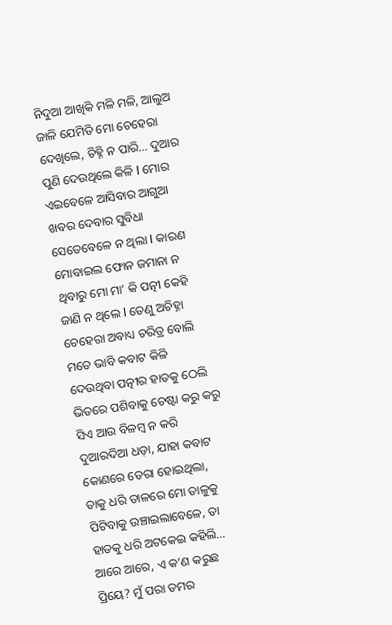ନିଦୁଆ ଆଖିକି ମଳି ମଳି, ଆଲୁଅ ଜାଳି ଯେମିତି ମୋ ଚେହେରା ଦେଖିଲେ, ଚିହ୍ନି ନ ପାରି… ଦୁଆର ପୁଣି ଦେଉଥିଲେ କିଳି l ମୋର ଏଇବେଳେ ଆସିବାର ଆଗୁଆ ଖବର ଦେବାର ସୁବିଧା ସେତେବେଳେ ନ ଥିଲା l କାରଣ ମୋବାଇଲ ଫୋନ ଜମାନା ନ ଥିବାରୁ ମୋ ମା’ କି ପତ୍ନୀ କେହି ଜାଣି ନ ଥିଲେ l ତେଣୁ ଅଚିହ୍ନା ଚେହେରା ଅବାଧ୍ୟ ଚରିତ୍ର ବୋଲି ମତେ ଭାବି କବାଟ କିଳି ଦେଉଥିବା ପତ୍ନୀର ହାତକୁ ଠେଲି ଭିତରେ ପଶିବାକୁ ଚେଷ୍ଟା କରୁ କରୁ ସିଏ ଆଉ ବିଳମ୍ବ ନ କରି ଦୁଆରଦିଆ ଧଡ଼ା, ଯାହା କବାଟ କୋଣରେ ଡେରା ହୋଇଥିଲା, ତାକୁ ଧରି ତାଳରେ ମୋ ତାଳୁକୁ ପିଟିବାକୁ ଉଞ୍ଚାଇଲାବେଳେ, ତା ହାତକୁ ଧରି ଅଟକେଇ କହିଲି… ଆରେ ଆରେ, ଏ କ’ଣ କରୁଛ ପ୍ରିୟେ? ମୁଁ ପରା ତମର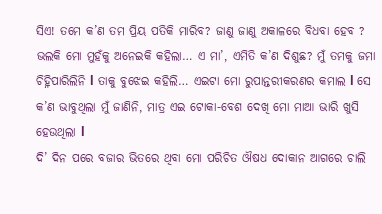ସିଏ! ତମେ କ’ଣ ତମ ପ୍ରିୟ ପତିକି ମାରିବ? ଜାଣୁ ଜାଣୁ ଅକାଳରେ ବିଧବା ହେବ ? ଭଲକି ମୋ ମୁହଁକୁ ଅନେଇକି କହିଲା… ଏ ମା’, ଏମିତି କ’ଣ ଦିଶୁଛ? ମୁଁ ତମକୁ ଜମା ଚିହ୍ନିପାରିଲିନି l ତାକୁ ବୁଝେଇ କହିଲି… ଏଇଟା ମୋ ରୁପାନ୍ତରୀକରଣର କମାଲ l ସେ କ’ଣ ଭାବୁଥିଲା ମୁଁ ଜାଣିନି, ମାତ୍ର ଏଇ ଟୋକା-ବେଶ ଦେଖି ମୋ ମାଆ ଭାରି ଖୁସି ହେଉଥିଲା l
ଦି’ ଦିନ ପରେ ବଜାର ଭିତରେ ଥିବା ମୋ ପରିଚିତ ଔଷଧ ଦୋକାନ ଆଗରେ ଚାଲି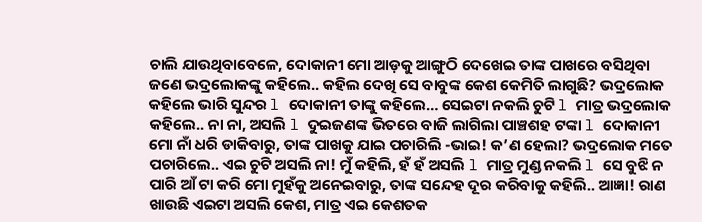ଚାଲି ଯାଉଥିବାବେଳେ, ଦୋକାନୀ ମୋ ଆଡ଼କୁ ଆଙ୍ଗୁଠି ଦେଖେଇ ତାଙ୍କ ପାଖରେ ବସିଥିବା ଜଣେ ଭଦ୍ରଲୋକଙ୍କୁ କହିଲେ.. କହିଲ ଦେଖି ସେ ବାବୁଙ୍କ କେଶ କେମିତି ଲାଗୁଛି? ଭଦ୍ରଲୋକ କହିଲେ ଭାରି ସୁନ୍ଦର l ଦୋକାନୀ ତାଙ୍କୁ କହିଲେ… ସେଇଟା ନକଲି ଚୁଟି l ମାତ୍ର ଭଦ୍ରଲୋକ କହିଲେ.. ନା ନା, ଅସଲି l ଦୁଇଜଣଙ୍କ ଭିତରେ ବାଜି ଲାଗିଲା ପାଞ୍ଚଶହ ଟଙ୍କା l ଦୋକାନୀ ମୋ ନାଁ ଧରି ଡାକିବାରୁ, ତାଙ୍କ ପାଖକୁ ଯାଇ ପଚାରିଲି -ଭାଇ! କ’ଣ ହେଲା? ଭଦ୍ରଲୋକ ମତେ ପଚାରିଲେ.. ଏଇ ଚୁଟି ଅସଲି ନା! ମୁଁ କହିଲି, ହଁ ହଁ ଅସଲି l ମାତ୍ର ମୁଣ୍ଡ ନକଲି l ସେ ବୁଝି ନ ପାରି ଆଁ ଟା କରି ମୋ ମୁହଁକୁ ଅନେଇବାରୁ, ତାଙ୍କ ସନ୍ଦେହ ଦୂର କରିବାକୁ କହିଲି.. ଆଜ୍ଞା! ରାଣ ଖାଉଛି ଏଇଟା ଅସଲି କେଶ, ମାତ୍ର ଏଇ କେଶତକ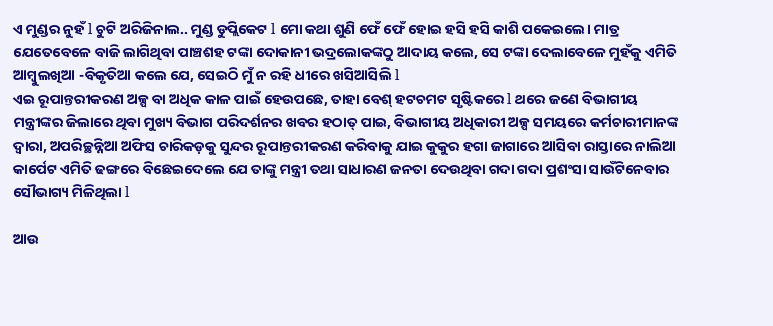ଏ ମୁଣ୍ଡର ନୁହଁ l ଚୁଟି ଅରିଜିନାଲ.. ମୁଣ୍ଡ ଡୁପ୍ଲିକେଟ l ମୋ କଥା ଶୁଣି ଫେଁ ଫେଁ ହୋଇ ହସି ହସି କାଶି ପକେଇଲେ। ମାତ୍ର ଯେତେବେଳେ ବାଜି ଲାଗିଥିବା ପାଞ୍ଚଶହ ଟଙ୍କା ଦୋକାନୀ ଭଦ୍ରଲୋକଙ୍କଠୁ ଆଦାୟ କଲେ, ସେ ଟଙ୍କା ଦେଲାବେଳେ ମୁହଁକୁ ଏମିତି ଆମ୍ବୁଲଖିଆ -ବିକୃତିଆ କଲେ ଯେ, ସେଇଠି ମୁଁ ନ ରହି ଧୀରେ ଖସିଆସିଲି l
ଏଇ ରୂପାନ୍ତରୀକରଣ ଅଳ୍ପ ବା ଅଧିକ କାଳ ପାଇଁ ହେଉପଛେ, ତାହା ବେଶ୍‌ ହଟଚମଟ ସୃଷ୍ଟିକରେ l ଥରେ ଜଣେ ବିଭାଗୀୟ ମନ୍ତ୍ରୀଙ୍କର ଜିଲାରେ ଥିବା ମୁଖ୍ୟ ବିଭାଗ ପରିଦର୍ଶନର ଖବର ହଠାତ୍‌ ପାଇ, ବିଭାଗୀୟ ଅଧିକାରୀ ଅଳ୍ପ ସମୟରେ କର୍ମଚାରୀମାନଙ୍କ ଦ୍ୱାରା, ଅପରିଚ୍ଛନ୍ନିଆ ଅଫିସ ଚାରିକଡ଼କୁ ସୁନ୍ଦର ରୂପାନ୍ତରୀକରଣ କରିବାକୁ ଯାଇ କୁକୁର ହଗା ଜାଗାରେ ଆସିବା ରାସ୍ତାରେ ନାଲିଆ କାର୍ପେଟ ଏମିତି ଢଙ୍ଗରେ ବିଛେଇଦେଲେ ଯେ ତାଙ୍କୁ ମନ୍ତ୍ରୀ ତଥା ସାଧାରଣ ଜନତା ଦେଉଥିବା ଗଦା ଗଦା ପ୍ରଶଂସା ସାଉଁଟିନେବାର ସୌଭାଗ୍ୟ ମିଳିଥିଲା l

ଆଉ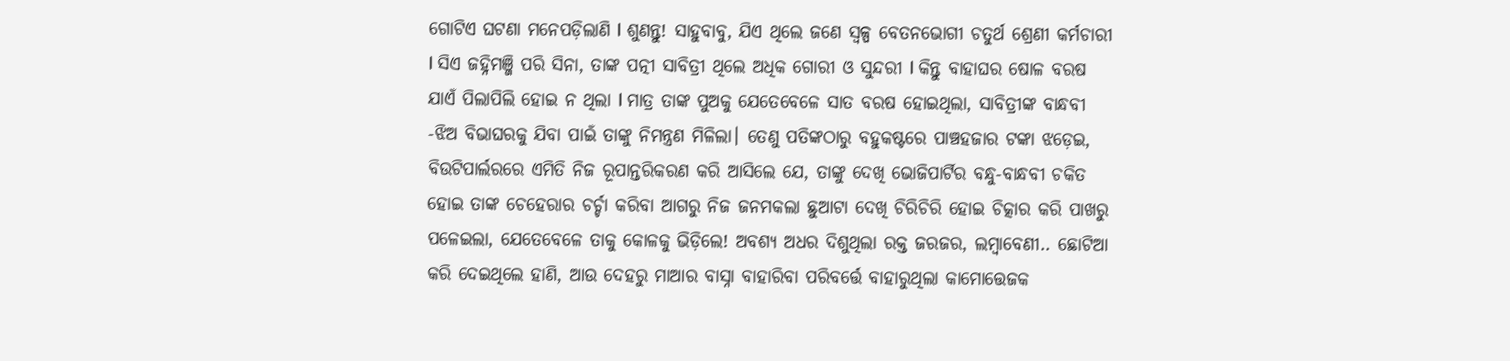ଗୋଟିଏ ଘଟଣା ମନେପଡ଼ିଲାଣି l ଶୁଣନ୍ତୁ! ସାହୁବାବୁ, ଯିଏ ଥିଲେ ଜଣେ ସ୍ବଳ୍ପ ବେତନଭୋଗୀ ଚତୁର୍ଥ ଶ୍ରେଣୀ କର୍ମଚାରୀ l ସିଏ ଜହ୍ନିମଞ୍ଜି ପରି ସିନା, ତାଙ୍କ ପତ୍ନୀ ସାବିତ୍ରୀ ଥିଲେ ଅଧିକ ଗୋରୀ ଓ ସୁନ୍ଦରୀ l କିନ୍ତୁ ବାହାଘର ଷୋଳ ବରଷ ଯାଏଁ ପିଲାପିଲି ହୋଇ ନ ଥିଲା l ମାତ୍ର ତାଙ୍କ ପୁଅକୁ ଯେତେବେଳେ ସାତ ବରଷ ହୋଇଥିଲା, ସାବିତ୍ରୀଙ୍କ ବାନ୍ଧବୀ -ଝିଅ ବିଭାଘରକୁ ଯିବା ପାଇଁ ତାଙ୍କୁ ନିମନ୍ତ୍ରଣ ମିଳିଲା। ତେଣୁ ପତିଙ୍କଠାରୁ ବହୁକଷ୍ଟରେ ପାଞ୍ଚହଜାର ଟଙ୍କା ଝଡ଼େଇ, ବିଉଟିପାର୍ଲରରେ ଏମିତି ନିଜ ରୂପାନ୍ତରିକରଣ କରି ଆସିଲେ ଯେ, ତାଙ୍କୁ ଦେଖି ଭୋଜିପାର୍ଟିର ବନ୍ଧୁ-ବାନ୍ଧବୀ ଚକିତ ହୋଇ ତାଙ୍କ ଚେହେରାର ଚର୍ଚ୍ଚା କରିବା ଆଗରୁ ନିଜ ଜନମକଲା ଛୁଆଟା ଦେଖି ଚିରିଚିରି ହୋଇ ଚିତ୍କାର କରି ପାଖରୁ ପଳେଇଲା, ଯେତେବେଳେ ତାକୁ କୋଳକୁ ଭିଡ଼ିଲେ! ଅବଶ୍ୟ ଅଧର ଦିଶୁଥିଲା ରକ୍ତ ଜରଜର, ଲମ୍ବାବେଣୀ.. ଛୋଟିଆ କରି ଦେଇଥିଲେ ହାଣି, ଆଉ ଦେହରୁ ମାଆର ବାସ୍ନା ବାହାରିବା ପରିବର୍ତ୍ତେ ବାହାରୁଥିଲା କାମୋତ୍ତେଜକ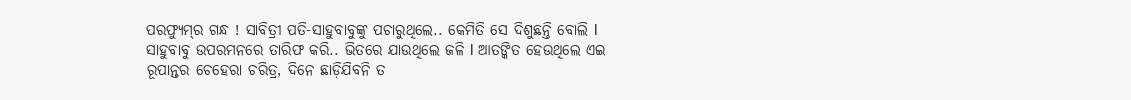ପରଫ୍ୟୁମ୍‌ର ଗନ୍ଧ ! ସାବିତ୍ରୀ ପତି-ସାହୁବାବୁଙ୍କୁ ପଚାରୁଥିଲେ.. କେମିତି ସେ ଦିଶୁଛନ୍ତି ବୋଲି l ସାହୁବାବୁ ଉପରମନରେ ତାରିଫ କରି.. ଭିତରେ ଯାଉଥିଲେ ଜଳି l ଆତଙ୍କିତ ହେଉଥିଲେ ଏଇ ରୂପାନ୍ତର ଚେହେରା ଚରିତ୍ର, ଦିନେ ଛାଡ଼ିଯିବନି ତ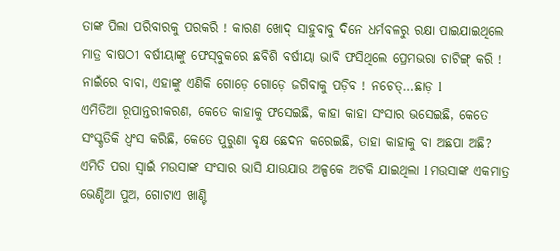ତାଙ୍କ ପିଲା ପରିବାରକୁ ପରକରି ! କାରଣ ଖୋଦ୍‌ ସାହୁବାବୁ ଦିନେ ଧର୍ମବଳରୁ ରକ୍ଷା ପାଇଯାଇଥିଲେ ମାତ୍ର ବାଷଠୀ ବର୍ଷୀୟାଙ୍କୁ ଫେସ୍‌ବୁକରେ ଛବିଶି ବର୍ଷୀୟା ଭାବି ଫସିଥିଲେ ପ୍ରେମଭରା ଚାଟିଙ୍ଗ୍‌ କରି ! ନାଇଁରେ ବାବା, ଏହାଙ୍କୁ ଏଣିକି ଗୋଡ଼େ ଗୋଡ଼େ ଜଗିବାକୁ ପଡ଼ିବ ! ନଚେତ୍‌…ଛାଡ଼ l
ଏମିତିଆ ରୂପାନ୍ତରୀକରଣ, କେତେ କାହାକୁ ଫସେଇଛି, କାହା କାହା ସଂସାର ଭସେଇଛି, କେତେ ସଂସ୍କୃତିକି ଧ୍ବଂସ କରିଛି, କେତେ ପୁରୁଣା ବୃକ୍ଷ ଛେଦନ କରେଇଛି, ତାହା କାହାକୁ ବା ଅଛପା ଅଛି?
ଏମିତି ପରା ସ୍ବାଇଁ ମଉସାଙ୍କ ସଂସାର ଭାସି ଯାଉଯାଉ ଅଳ୍ପକେ ଅଟକି ଯାଇଥିଲା l ମଉସାଙ୍କ ଏକମାତ୍ର ଭେଣ୍ଡିଆ ପୁଅ, ଗୋଟାଏ ଖାଣ୍ଟି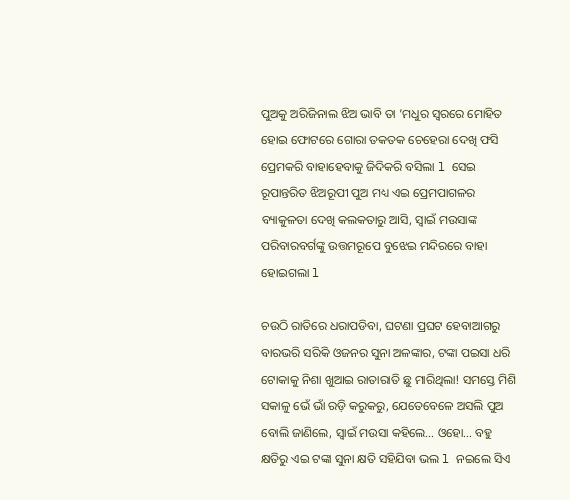ପୁଅକୁ ଅରିଜିନାଲ ଝିଅ ଭାବି ତା ’ମଧୁର ସ୍ବରରେ ମୋହିତ ହୋଇ ଫୋଟରେ ଗୋରା ତକତକ ଚେହେରା ଦେଖି ଫସି ପ୍ରେମକରି ବାହାହେବାକୁ ଜିଦିକରି ବସିଲା l ସେଇ ରୂପାନ୍ତରିତ ଝିଅରୂପୀ ପୁଅ ମଧ୍ୟ ଏଇ ପ୍ରେମପାଗଳର ବ୍ୟାକୁଳତା ଦେଖି କଲକତାରୁ ଆସି, ସ୍ବାଇଁ ମଉସାଙ୍କ ପରିବାରବର୍ଗଙ୍କୁ ଉତ୍ତମରୂପେ ବୁଝେଇ ମନ୍ଦିରରେ ବାହା ହୋଇଗଲା l

ଚଉଠି ରାତିରେ ଧରାପଡିବା, ଘଟଣା ପ୍ରଘଟ ହେବାଆଗରୁ ବାରଭରି ସରିକି ଓଜନର ସୁନା ଅଳଙ୍କାର, ଟଙ୍କା ପଇସା ଧରି ଟୋକାକୁ ନିଶା ଖୁଆଇ ରାତାରାତି ଛୁ ମାରିଥିଲା! ସମସ୍ତେ ମିଶି ସକାଳୁ ଭେଁ ଭାଁ ରଡ଼ି କରୁକରୁ, ଯେତେବେଳେ ଅସଲି ପୁଅ ବୋଲି ଜାଣିଲେ, ସ୍ବାଇଁ ମଉସା କହିଲେ… ଓହୋ… ବହୁ କ୍ଷତିରୁ ଏଇ ଟଙ୍କା ସୁନା କ୍ଷତି ସହିଯିବା ଭଲ l ନଇଲେ ସିଏ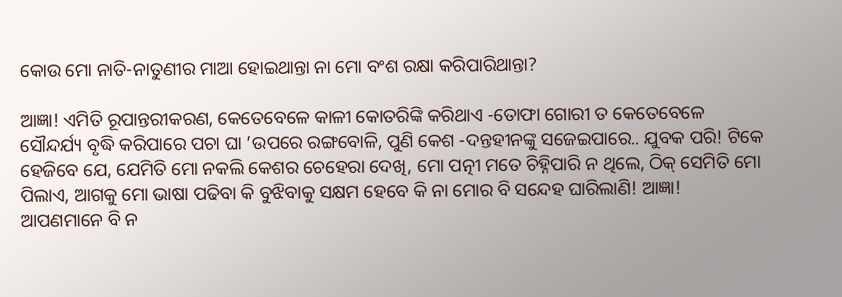କୋଉ ମୋ ନାତି-ନାତୁଣୀର ମାଆ ହୋଇଥାନ୍ତା ନା ମୋ ବଂଶ ରକ୍ଷା କରିପାରିଥାନ୍ତା?

ଆଜ୍ଞା! ଏମିତି ରୂପାନ୍ତରୀକରଣ, କେତେବେଳେ କାଳୀ କୋତରିଙ୍କି କରିଥାଏ -ତୋଫା ଗୋରୀ ତ କେତେବେଳେ ସୌନ୍ଦର୍ଯ୍ୟ ବୃଦ୍ଧି କରିପାରେ ପଚା ଘା ’ଉପରେ ରଙ୍ଗବୋଳି, ପୁଣି କେଶ -ଦନ୍ତହୀନଙ୍କୁ ସଜେଇପାରେ.. ଯୁବକ ପରି! ଟିକେ ହେଜିବେ ଯେ, ଯେମିତି ମୋ ନକଲି କେଶର ଚେହେରା ଦେଖି, ମୋ ପତ୍ନୀ ମତେ ଚିହ୍ନିପାରି ନ ଥିଲେ, ଠିକ୍‌ ସେମିତି ମୋ ପିଲାଏ, ଆଗକୁ ମୋ ଭାଷା ପଢିବା କି ବୁଝିବାକୁ ସକ୍ଷମ ହେବେ କି ନା ମୋର ବି ସନ୍ଦେହ ଘାରିଲାଣି! ଆଜ୍ଞା! ଆପଣମାନେ ବି ନ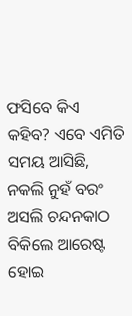ଫସିବେ କିଏ କହିବ? ଏବେ ଏମିତି ସମୟ ଆସିଛି, ନକଲି ନୁହଁ ବରଂ ଅସଲି ଚନ୍ଦନକାଠ ବିକିଲେ ଆରେଷ୍ଟ ହୋଇ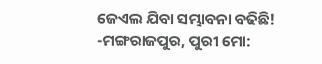ଜେଏଲ ଯିବା ସମ୍ଭାବନା ବଢିଛି!
-ମଙ୍ଗରାଜପୁର, ପୁରୀ ମୋ: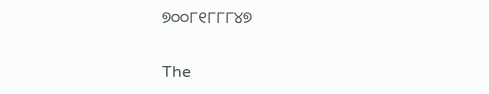୭୦୦୮୧୮୮୮୪୭

The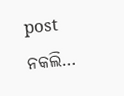post ନକଲି…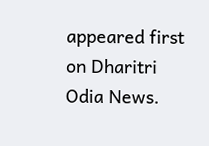appeared first on Dharitri Odia News.